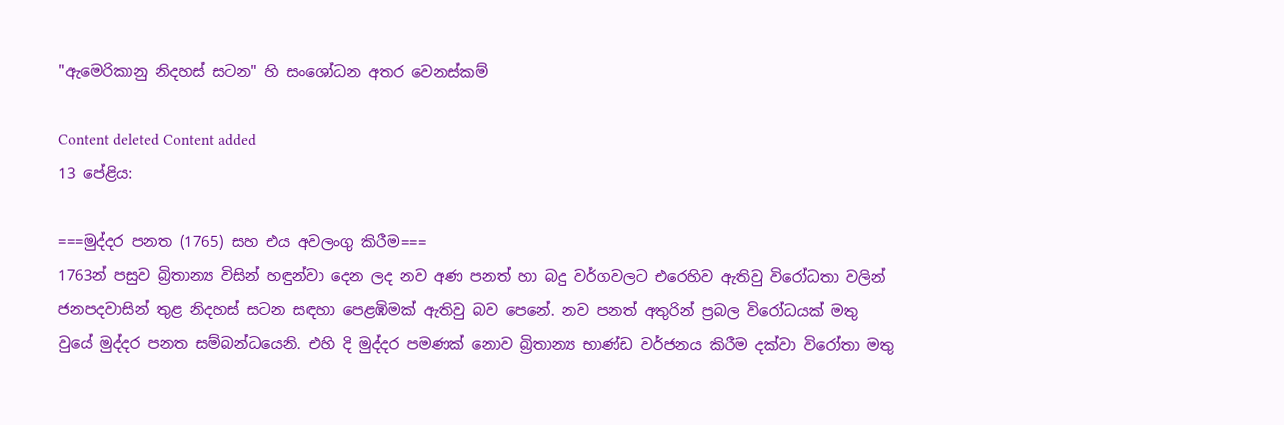"ඇමෙරිකානු නිදහස් සටන" හි සංශෝධන අතර වෙනස්කම්

Content deleted Content added
13 පේළිය:

===මුද්දර පනත (1765) සහ එය අවලංගු කිරීම===
1763න් පසුව බ්‍රිතාන්‍ය විසින් හඳුන්වා දෙන ලද නව අණ පනත් හා බදු වර්ගවලට එරෙහිව ඇතිවු විරෝධතා වලින් ජනපදවාසින් තුළ නිදහස් සටන සඳහා පෙළඹිමක් ඇතිවු බව පෙනේ. නව පනත් අතුරින් ප්‍රබල විරෝධයක් මතු වුයේ මුද්දර පනත සම්බන්ධයෙනි. එහි දි මුද්දර පමණක් නොව බ්‍රිතාන්‍ය භාණ්ඩ වර්ජනය කිරීම දක්වා විරෝතා මතු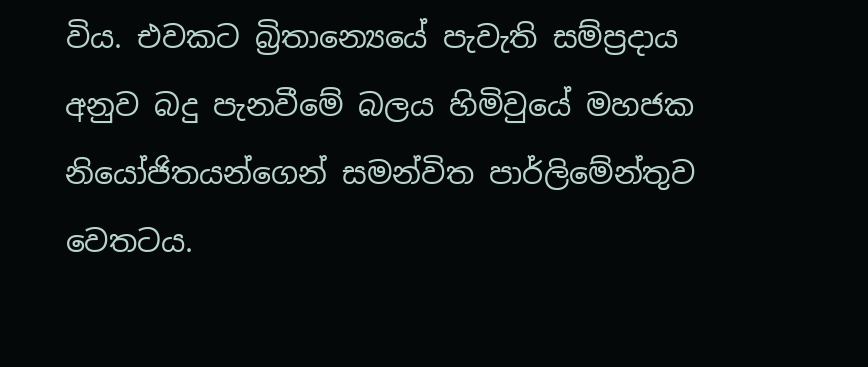විය. එවකට බ්‍රිතාන්‍යෙයේ පැවැති සම්ප්‍රදාය අනුව බදු පැනවීමේ බලය හිමිවුයේ මහජක නියෝජිතයන්ගෙන් සමන්විත පාර්ලිමේන්තුව වෙතටය.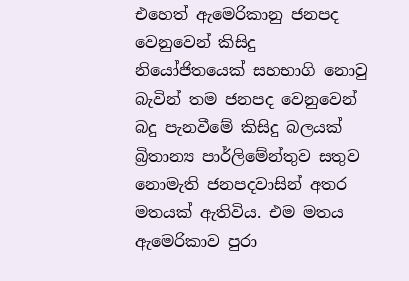එහෙත් ඇමෙරිකානු ජනපද වෙනුවෙන් කිසිදු නියෝජිතයෙක් සහභාගි නොවු බැවින් තම ජනපද වෙනුවෙන් බදු පැනවීමේ කිසිදු බලයක් බ්‍රිතාන්‍ය පාර්ලිමේන්තුව සතුව නොමැති ජනපදවාසින් අතර මතයක් ඇතිවිය. එම මතය ඇමෙරිකාව පුරා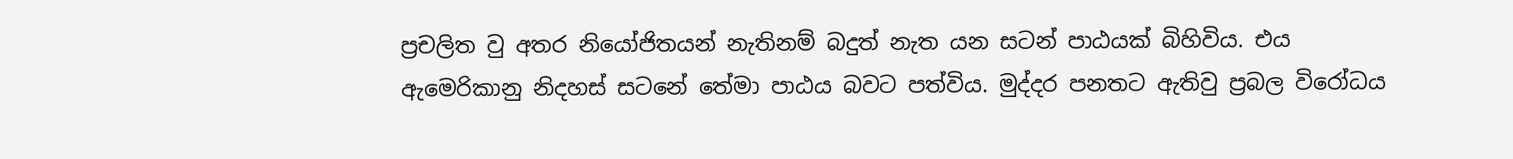ප්‍රචලිත වු අතර නියෝජිතයන් නැතිනම් බදුත් නැත යන සටන් පාඨයක් බිහිවිය. එය ඇමෙරිකානු නිදහස් සටනේ තේමා පාඨය බවට පත්විය. මුද්දර පනතට ඇතිවු ප්‍රබල විරෝධය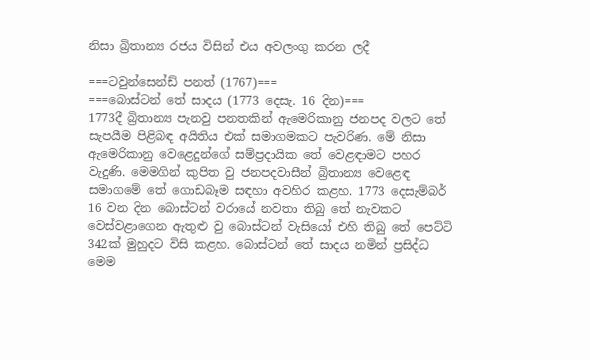නිසා බ්‍රිතාන්‍ය රජය විසින් එය අවලංගු කරන ලදී

===ටවුන්සෙන්ඩ් පනත් (1767)===
===බොස්ටන් තේ සාදය (1773 දෙසැ. 16 දින)===
1773දී බ්‍රිතාන්‍ය පැනවු පනතකින් ඇමෙරිකානු ජනපද වලට තේ සැපයීම පිළිබඳ අයිතිය එක් සමාගමකට පැවරිණ. මේ නිසා ඇමෙරිකානු වෙළෙදුන්ගේ සම්ප්‍රදායික තේ වෙළඳාමට පහර වැදුණි. මෙමගින් කුපිත වු ජනපදවාසීන් බ්‍රිතාන්‍ය වෙළෙඳ සමාගමේ තේ ගොඩබෑම සඳහා අවහිර කළහ. 1773 දෙසැම්බර් 16 වන දින බොස්ටන් වරායේ නවතා තිබු තේ නැවකට වෙස්වළාගෙන ඇතුළු වු බොස්ටන් වැසියෝ එහි තිබු තේ පෙට්ටි 342ක් මුහුදට විසි කළහ. බොස්ටන් තේ සාදය නමින් ප්‍රසිද්ධ මෙම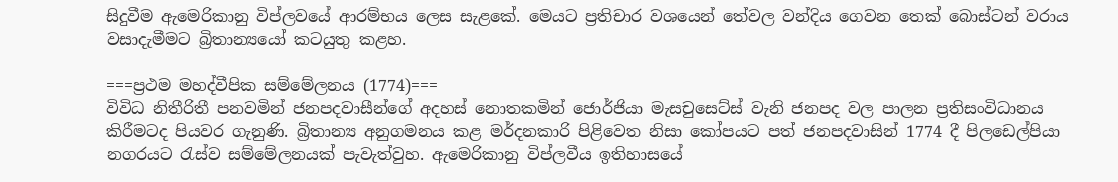සිදුවීම ඇමෙරිකානු විප්ලවයේ ආරම්භය ලෙස සැළකේ. මෙයට ප්‍රතිචාර වශයෙන් තේවල වන්දිය ගෙවන තෙක් බොස්ටන් වරාය වසාදැමීමට බ්‍රිතාන්‍යයෝ කටයුතු කළහ.

===ප්‍රථම මහද්වීපික සම්මේලනය (1774)===
විවිධ නිතීරිතී පනවමින් ජනපදවාසීන්ගේ අදහස් නොතකමින් ජොර්ජියා මැසචුසෙට්ස් වැනි ජනපද වල පාලන ප්‍රතිසංවිධානය කිරීමටද පියවර ගැනුණි. බ්‍රිතාන්‍ය අනුගමනය කළ මර්දනකාරි පිළිවෙත නිසා කෝපයට පත් ජනපදවාසින් 1774 දී පිලඩෙල්පියා නගරයට රැස්ව සම්මේලනයක් පැවැත්වුහ. ඇමෙරිකානු විප්ලවීය ඉතිහාසයේ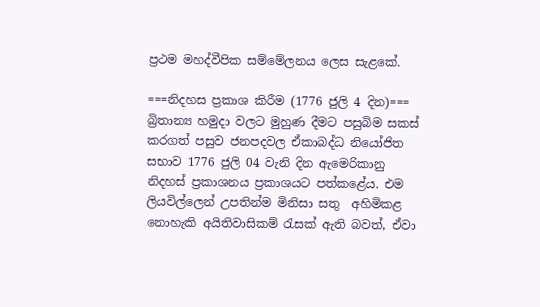ප්‍රථම මහද්වීපික සම්මේලනය ලෙස සැළකේ.

===නිදහස ප්‍රකාශ කිරීම (1776 ජුලි 4 දින)===
බ්‍රිතාන්‍ය හමුදා වලට මුහුණ දීමට පසුබිම සකස් කරගත් පසුව ජනපදවල ඒකාබද්ධ නියෝජිත සභාව 1776 ජුලි 04 වැනි දින ඇමෙරිකානු නිදහස් ප්‍රකාශනය ප්‍රකාශයට පත්කළේය. එම ලියවිල්ලෙන් උපතින්ම මිනිසා සතු  අහිමිකළ නොහැකි අයිතිවාසිකම් රැසක් ඇති බවත්, ඒවා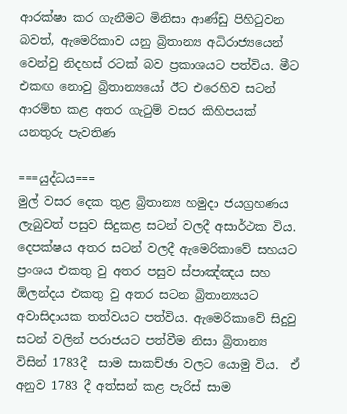ආරක්ෂා කර ගැනීමට මිනිසා ආණ්ඩු පිහිටුවන බවත්, ඇමෙරිකාව යනු බ්‍රිතාන්‍ය අධිරාජ්‍යයෙන් වෙන්වු නිදහස් රටක් බව ප්‍රකාශයට පත්විය. මීට එකඟ නොවු බ්‍රිතාන්‍යයෝ ඊට එරෙහිව සටන් ආරම්භ කළ අතර ගැටුම් වසර කිහිපයක් යනතුරු පැවතිණ

===යුද්ධය===
මුල් වසර දෙක තුළ බ්‍රිතාන්‍ය හමුදා ජයග්‍රහණය ලැබුවත් පසුව සිදුකළ සටන් වලදී අසාර්ථක විය. දෙපක්ෂය අතර සටන් වලදී ඇමෙරිකාවේ සහයට ප්‍රංශය එකතු වු අතර පසුව ස්පාඤ්ඤය සහ ඕලන්දය එකතු වු අතර සටන බ්‍රිතාන්‍යයට අවාසිදායක තත්වයට පත්විය. ඇමෙරිකාවේ සිදුවු සටන් වලින් පරාජයට පත්වීම නිසා බ්‍රිතාන්‍ය විසින් 1783දී  සාම සාකච්ඡා වලට යොමු විය.  ඒ අනුව 1783 දී අත්සන් කළ පැරිස් සාම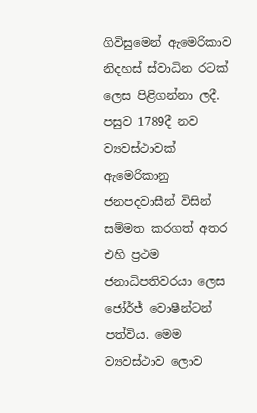ගිවිසුමෙන් ඇමෙරිකාව නිදහස් ස්වාධින රටක් ලෙස පිළිගන්නා ලදී. පසුව 1789දී නව ව්‍යවස්ථාවක් ඇමෙරිකානු ජනපදවාසීන් විසින් සම්මත කරගත් අතර එහි ප්‍රථම ජනාධිපතිවරයා ලෙස ජෝර්ජ් වොෂීන්ටන් පත්විය. මෙම ව්‍යවස්ථාව ලොව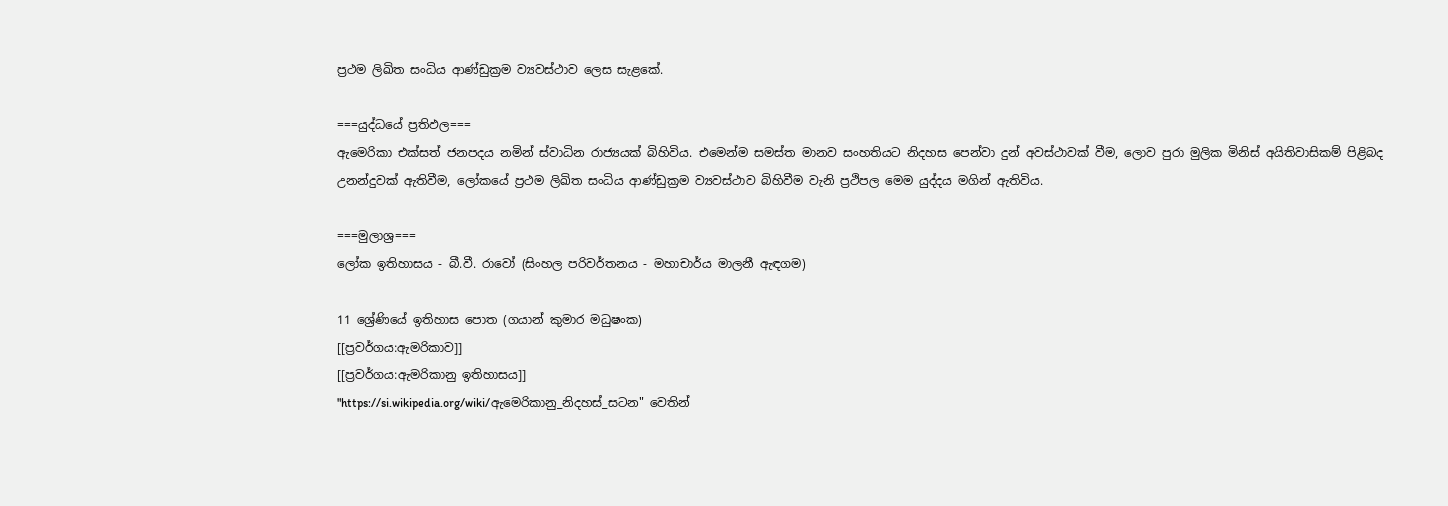ප්‍රථම ලිඛිත සංධිය ආණ්ඩුක්‍රම ව්‍යවස්ථාව ලෙස සැළකේ.

===යුද්ධයේ ප්‍රතිඵල===
ඇමෙරිකා එක්සත් ජනපදය නමින් ස්වාධින රාජ්‍යයක් බිහිවිය. එමෙන්ම සමස්ත මානව සංහතියට නිදහස පෙන්වා දුන් අවස්ථාවක් වීම, ලොව පුරා මුලික මිනිස් අයිතිවාසිකම් පිළිබද උනන්දුවක් ඇතිවීම, ලෝකයේ ප්‍රථම ලිඛිත සංධිය ආණ්ඩුක්‍රම ව්‍යවස්ථාව බිහිවීම වැනි ප්‍රථිපල මෙම යුද්දය මගින් ඇතිවිය.

===මුලාශ්‍ර===
ලෝක ඉතිහාසය - බී.වී. රාවෝ (සිංහල පරිවර්තනය - මහාචාර්ය මාලනී ඇඳගම)

11 ශ්‍රේණියේ ඉතිහාස පොත (ගයාන් කුමාර මධුෂංක)
[[ප්‍රවර්ගය:ඇමරිකාව]]
[[ප්‍රවර්ගය:ඇමරිකානු ඉතිහාසය]]
"https://si.wikipedia.org/wiki/ඇමෙරිකානු_නිදහස්_සටන" වෙතින්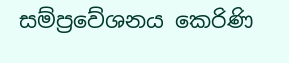සම්ප්‍රවේශනය කෙරිණි